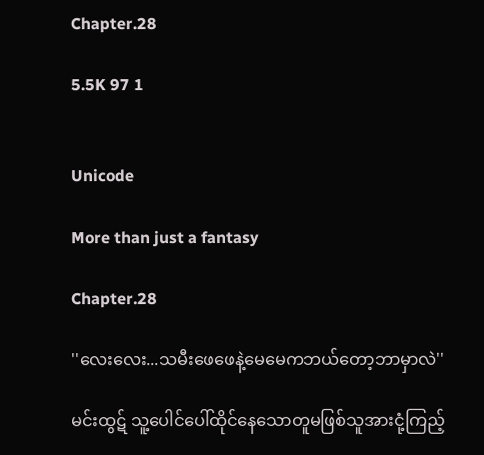Chapter.28

5.5K 97 1


Unicode

More than just a fantasy

Chapter.28

''လေးလေး...သမီးဖေဖေနဲ့မေမေကဘယ်တော့ဘာမှာလဲ''

မင်းထွဋ် သူ့ပေါင်ပေါ်ထိုင်နေသောတူမဖြစ်သူအားငုံ့ကြည့်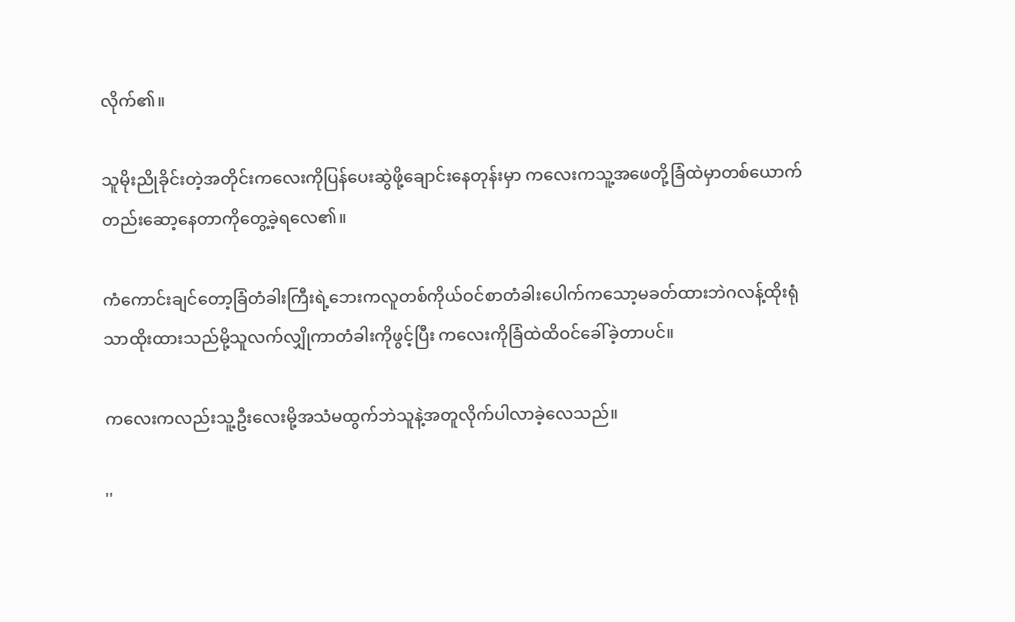လိုက်၏။

သူမိုးညိုခိုင်းတဲ့အတိုင်းကလေးကိုပြန်ပေးဆွဲဖို့ချောင်းနေတုန်းမှာ ကလေးကသူ့အဖေတို့ခြံထဲမှာတစ်ယောက်တည်းဆော့နေတာကိုတွေ့ခဲ့ရလေ၏။

ကံကောင်းချင်တော့ခြံတံခါးကြီးရဲ့ဘေးကလူတစ်ကိုယ်ဝင်စာတံခါးပေါက်ကသော့မခတ်ထားဘဲဂလန့်ထိုးရုံသာထိုးထားသည်မို့သူလက်လျှိုကာတံခါးကိုဖွင့်ပြီး ကလေးကိုခြံထဲထိဝင်ခေါ်ခဲ့တာပင်။

ကလေးကလည်းသူ့ဦးလေးမို့အသံမထွက်ဘဲသူနဲ့အတူလိုက်ပါလာခဲ့လေသည်။

''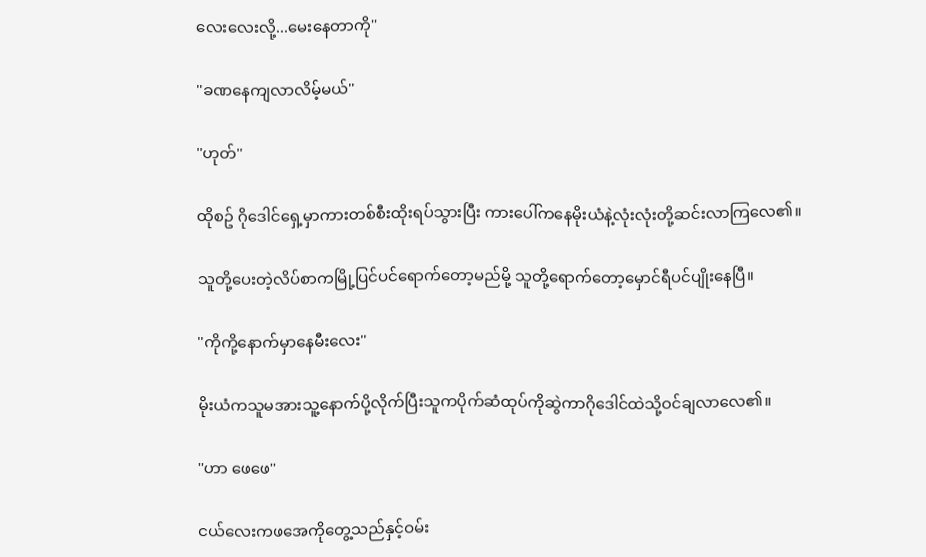လေးလေးလို့...မေးနေတာကို''

''ခဏနေကျလာလိမ့်မယ်''

''ဟုတ်''

ထိုစဥ် ဂိုဒေါင်ရှေ့မှာကားတစ်စီးထိုးရပ်သွားပြီး ကားပေါ်ကနေမိုးယံနဲ့လုံးလုံးတို့ဆင်းလာကြလေ၏။

သူတို့ပေးတဲ့လိပ်စာကမြို့ပြင်ပင်ရောက်တော့မည်မို့ သူတို့ရောက်တော့မှောင်ရီပင်ပျိုးနေပြီ။

''ကိုကို့နောက်မှာနေမီးလေး''

မိုးယံကသူမအားသူ့နောက်ပို့လိုက်ပြီးသူကပိုက်ဆံထုပ်ကိုဆွဲကာဂိုဒေါင်ထဲသို့ဝင်ချလာလေ၏။

''ဟာ ဖေဖေ''

ငယ်လေးကဖအေကိုတွေ့သည်နှင့်ဝမ်း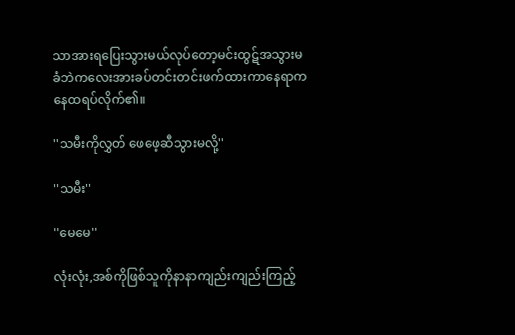သာအားရပြေးသွားမယ်လုပ်တော့မင်းထွဋ်အသွားမခံဘဲကလေးအားခပ်တင်းတင်းဖက်ထားကာနေရာကနေထရပ်လိုက်၏။

''သမီးကိုလွှတ် ဖေဖေ့ဆီသွားမလို့''

''သမီး''

''မေမေ''

လုံးလုံး,အစ်ကိုဖြစ်သူကိုနာနာကျည်းကျည်းကြည့်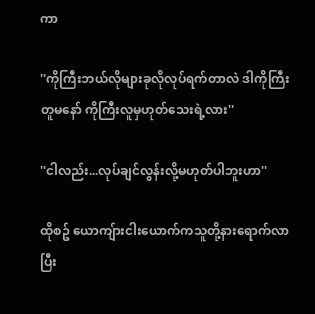ကာ

''ကိုကြီးဘယ်လိုများခုလိုလုပ်ရက်တာလဲ ဒါကိုကြီးတူမနော် ကိုကြီးလူမှဟုတ်သေးရဲ့လား''

''ငါလည်း...လုပ်ချင်လွန်းလို့မဟုတ်ပါဘူးဟာ''

ထိုစဥ် ယောကျ်ားငါးယောက်ကသူတို့နားရောက်လာပြီး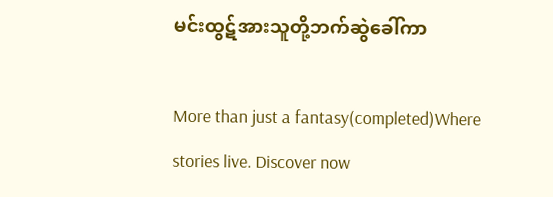မင်းထွဋ်အားသူတို့ဘက်ဆွဲခေါ်ကာ

More than just a fantasy(completed)Where stories live. Discover now